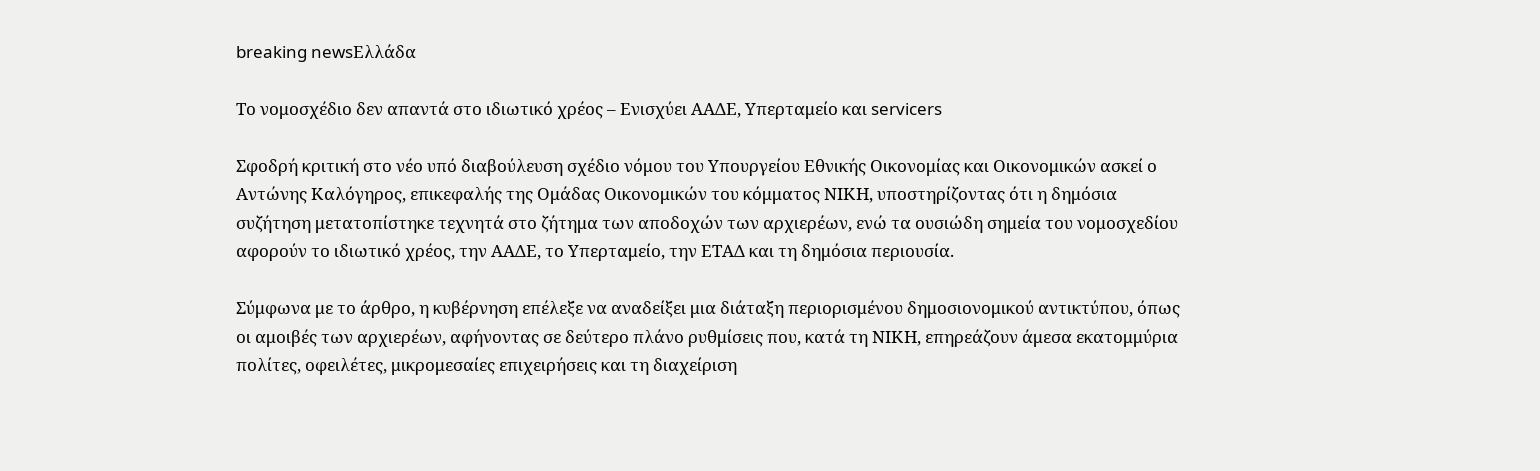breaking newsΕλλάδα

Το νομοσχέδιο δεν απαντά στο ιδιωτικό χρέος – Ενισχύει ΑΑΔΕ, Υπερταμείο και servicers

Σφοδρή κριτική στο νέο υπό διαβούλευση σχέδιο νόμου του Υπουργείου Εθνικής Οικονομίας και Οικονομικών ασκεί ο Αντώνης Καλόγηρος, επικεφαλής της Ομάδας Οικονομικών του κόμματος ΝΙΚΗ, υποστηρίζοντας ότι η δημόσια συζήτηση μετατοπίστηκε τεχνητά στο ζήτημα των αποδοχών των αρχιερέων, ενώ τα ουσιώδη σημεία του νομοσχεδίου αφορούν το ιδιωτικό χρέος, την ΑΑΔΕ, το Υπερταμείο, την ΕΤΑΔ και τη δημόσια περιουσία.

Σύμφωνα με το άρθρο, η κυβέρνηση επέλεξε να αναδείξει μια διάταξη περιορισμένου δημοσιονομικού αντικτύπου, όπως οι αμοιβές των αρχιερέων, αφήνοντας σε δεύτερο πλάνο ρυθμίσεις που, κατά τη ΝΙΚΗ, επηρεάζουν άμεσα εκατομμύρια πολίτες, οφειλέτες, μικρομεσαίες επιχειρήσεις και τη διαχείριση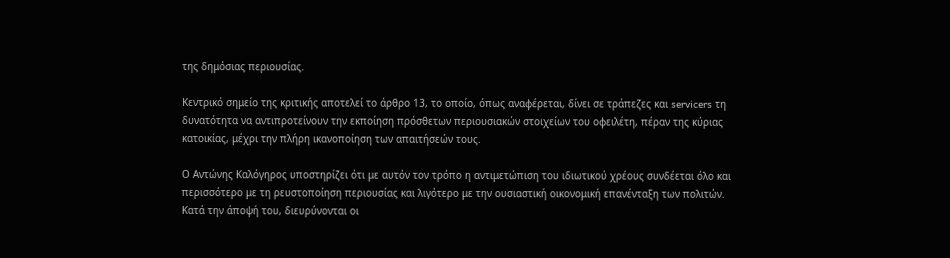της δημόσιας περιουσίας.

Κεντρικό σημείο της κριτικής αποτελεί το άρθρο 13, το οποίο, όπως αναφέρεται, δίνει σε τράπεζες και servicers τη δυνατότητα να αντιπροτείνουν την εκποίηση πρόσθετων περιουσιακών στοιχείων του οφειλέτη, πέραν της κύριας κατοικίας, μέχρι την πλήρη ικανοποίηση των απαιτήσεών τους.

Ο Αντώνης Καλόγηρος υποστηρίζει ότι με αυτόν τον τρόπο η αντιμετώπιση του ιδιωτικού χρέους συνδέεται όλο και περισσότερο με τη ρευστοποίηση περιουσίας και λιγότερο με την ουσιαστική οικονομική επανένταξη των πολιτών. Κατά την άποψή του, διευρύνονται οι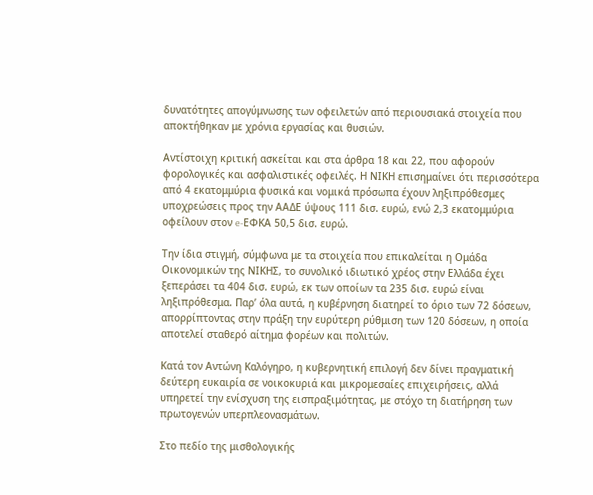δυνατότητες απογύμνωσης των οφειλετών από περιουσιακά στοιχεία που αποκτήθηκαν με χρόνια εργασίας και θυσιών.

Αντίστοιχη κριτική ασκείται και στα άρθρα 18 και 22, που αφορούν φορολογικές και ασφαλιστικές οφειλές. Η ΝΙΚΗ επισημαίνει ότι περισσότερα από 4 εκατομμύρια φυσικά και νομικά πρόσωπα έχουν ληξιπρόθεσμες υποχρεώσεις προς την ΑΑΔΕ ύψους 111 δισ. ευρώ, ενώ 2,3 εκατομμύρια οφείλουν στον e-ΕΦΚΑ 50,5 δισ. ευρώ.

Την ίδια στιγμή, σύμφωνα με τα στοιχεία που επικαλείται η Ομάδα Οικονομικών της ΝΙΚΗΣ, το συνολικό ιδιωτικό χρέος στην Ελλάδα έχει ξεπεράσει τα 404 δισ. ευρώ, εκ των οποίων τα 235 δισ. ευρώ είναι ληξιπρόθεσμα. Παρ’ όλα αυτά, η κυβέρνηση διατηρεί το όριο των 72 δόσεων, απορρίπτοντας στην πράξη την ευρύτερη ρύθμιση των 120 δόσεων, η οποία αποτελεί σταθερό αίτημα φορέων και πολιτών.

Κατά τον Αντώνη Καλόγηρο, η κυβερνητική επιλογή δεν δίνει πραγματική δεύτερη ευκαιρία σε νοικοκυριά και μικρομεσαίες επιχειρήσεις, αλλά υπηρετεί την ενίσχυση της εισπραξιμότητας, με στόχο τη διατήρηση των πρωτογενών υπερπλεονασμάτων.

Στο πεδίο της μισθολογικής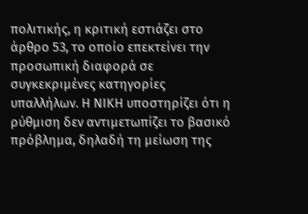πολιτικής, η κριτική εστιάζει στο άρθρο 53, το οποίο επεκτείνει την προσωπική διαφορά σε συγκεκριμένες κατηγορίες υπαλλήλων. Η ΝΙΚΗ υποστηρίζει ότι η ρύθμιση δεν αντιμετωπίζει το βασικό πρόβλημα, δηλαδή τη μείωση της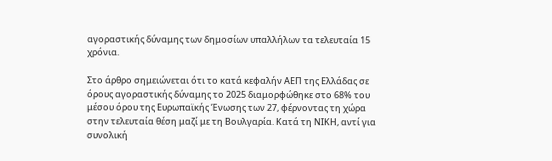αγοραστικής δύναμης των δημοσίων υπαλλήλων τα τελευταία 15 χρόνια.

Στο άρθρο σημειώνεται ότι το κατά κεφαλήν ΑΕΠ της Ελλάδας σε όρους αγοραστικής δύναμης το 2025 διαμορφώθηκε στο 68% του μέσου όρου της Ευρωπαϊκής Ένωσης των 27, φέρνοντας τη χώρα στην τελευταία θέση μαζί με τη Βουλγαρία. Κατά τη ΝΙΚΗ, αντί για συνολική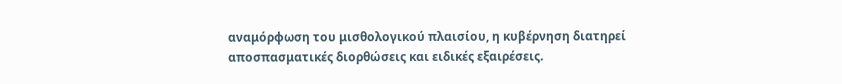αναμόρφωση του μισθολογικού πλαισίου, η κυβέρνηση διατηρεί αποσπασματικές διορθώσεις και ειδικές εξαιρέσεις.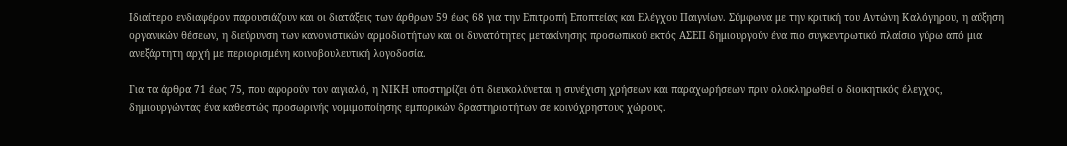Ιδιαίτερο ενδιαφέρον παρουσιάζουν και οι διατάξεις των άρθρων 59 έως 68 για την Επιτροπή Εποπτείας και Ελέγχου Παιγνίων. Σύμφωνα με την κριτική του Αντώνη Καλόγηρου, η αύξηση οργανικών θέσεων, η διεύρυνση των κανονιστικών αρμοδιοτήτων και οι δυνατότητες μετακίνησης προσωπικού εκτός ΑΣΕΠ δημιουργούν ένα πιο συγκεντρωτικό πλαίσιο γύρω από μια ανεξάρτητη αρχή με περιορισμένη κοινοβουλευτική λογοδοσία.

Για τα άρθρα 71 έως 75, που αφορούν τον αιγιαλό, η ΝΙΚΗ υποστηρίζει ότι διευκολύνεται η συνέχιση χρήσεων και παραχωρήσεων πριν ολοκληρωθεί ο διοικητικός έλεγχος, δημιουργώντας ένα καθεστώς προσωρινής νομιμοποίησης εμπορικών δραστηριοτήτων σε κοινόχρηστους χώρους.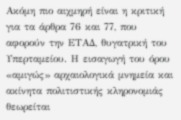Ακόμη πιο αιχμηρή είναι η κριτική για τα άρθρα 76 και 77, που αφορούν την ΕΤΑΔ, θυγατρική του Υπερταμείου. Η εισαγωγή του όρου «αμιγώς» αρχαιολογικά μνημεία και ακίνητα πολιτιστικής κληρονομιάς θεωρείται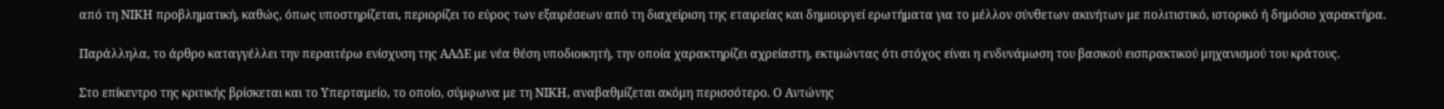από τη ΝΙΚΗ προβληματική, καθώς, όπως υποστηρίζεται, περιορίζει το εύρος των εξαιρέσεων από τη διαχείριση της εταιρείας και δημιουργεί ερωτήματα για το μέλλον σύνθετων ακινήτων με πολιτιστικό, ιστορικό ή δημόσιο χαρακτήρα.

Παράλληλα, το άρθρο καταγγέλλει την περαιτέρω ενίσχυση της ΑΑΔΕ με νέα θέση υποδιοικητή, την οποία χαρακτηρίζει αχρείαστη, εκτιμώντας ότι στόχος είναι η ενδυνάμωση του βασικού εισπρακτικού μηχανισμού του κράτους.

Στο επίκεντρο της κριτικής βρίσκεται και το Υπερταμείο, το οποίο, σύμφωνα με τη ΝΙΚΗ, αναβαθμίζεται ακόμη περισσότερο. Ο Αντώνης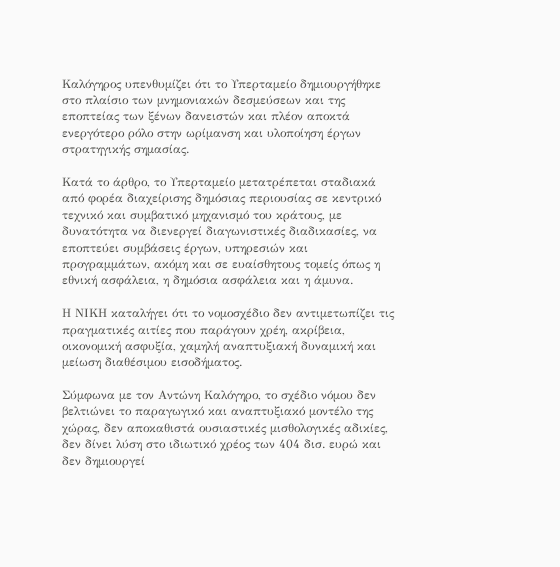Καλόγηρος υπενθυμίζει ότι το Υπερταμείο δημιουργήθηκε στο πλαίσιο των μνημονιακών δεσμεύσεων και της εποπτείας των ξένων δανειστών και πλέον αποκτά ενεργότερο ρόλο στην ωρίμανση και υλοποίηση έργων στρατηγικής σημασίας.

Κατά το άρθρο, το Υπερταμείο μετατρέπεται σταδιακά από φορέα διαχείρισης δημόσιας περιουσίας σε κεντρικό τεχνικό και συμβατικό μηχανισμό του κράτους, με δυνατότητα να διενεργεί διαγωνιστικές διαδικασίες, να εποπτεύει συμβάσεις έργων, υπηρεσιών και προγραμμάτων, ακόμη και σε ευαίσθητους τομείς όπως η εθνική ασφάλεια, η δημόσια ασφάλεια και η άμυνα.

Η ΝΙΚΗ καταλήγει ότι το νομοσχέδιο δεν αντιμετωπίζει τις πραγματικές αιτίες που παράγουν χρέη, ακρίβεια, οικονομική ασφυξία, χαμηλή αναπτυξιακή δυναμική και μείωση διαθέσιμου εισοδήματος.

Σύμφωνα με τον Αντώνη Καλόγηρο, το σχέδιο νόμου δεν βελτιώνει το παραγωγικό και αναπτυξιακό μοντέλο της χώρας, δεν αποκαθιστά ουσιαστικές μισθολογικές αδικίες, δεν δίνει λύση στο ιδιωτικό χρέος των 404 δισ. ευρώ και δεν δημιουργεί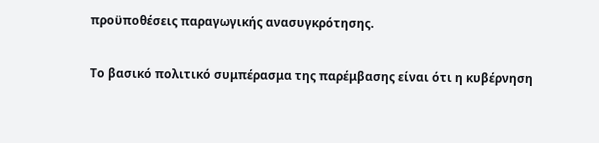προϋποθέσεις παραγωγικής ανασυγκρότησης.

Το βασικό πολιτικό συμπέρασμα της παρέμβασης είναι ότι η κυβέρνηση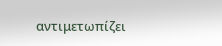αντιμετωπίζει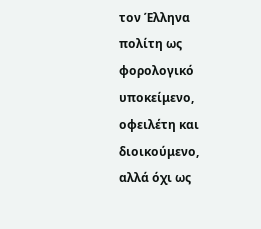τον Έλληνα πολίτη ως φορολογικό υποκείμενο, οφειλέτη και διοικούμενο, αλλά όχι ως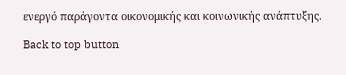ενεργό παράγοντα οικονομικής και κοινωνικής ανάπτυξης.

Back to top button